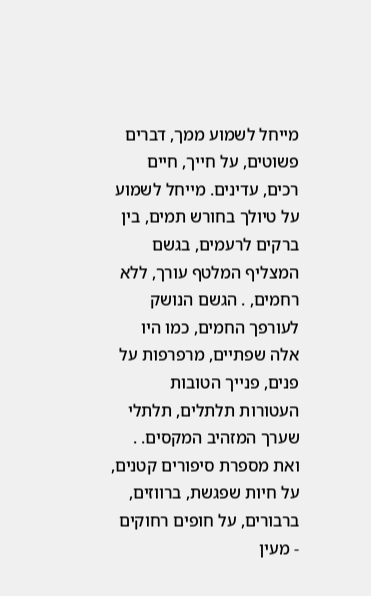מייחל לשמוע ממך, דברים פשוטים, על חייך, חיים רכים, עדינים. מייחל לשמוע על טיולך בחורש תמים, בין ברקים לרעמים, בגשם המצליף המלטף עורך, ללא רחמים, . הגשם הנושק לעורפך החמים, כמו היו אלה שפתיים, מרפרפות על פנים, פנייך הטובות העטורות תלתלים, תלתלי שערך המזהיב המקסים. . ואת מספרת סיפורים קטנים, על חיות שפגשת, ברווזים, ברבורים, על חופים רחוקים - מעין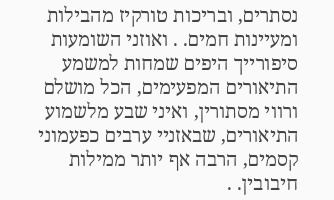נסתרים, ובריכות טורקיז מהבילות ומעיינות חמים. . ואוזני השומעות סיפורייך היפים שמחות למשמע התיאורים המפעימים, הכל מושלם ורווי מסתורין, ואיני שבע מלשמוע התיאורים, שבאזניי ערבים כפעמוני קסמים, הרבה אף יותר ממילות חיבובין. .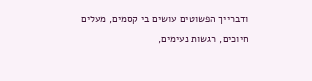ודברייך הפשוטים עושים בי קסמים, מעלים חיוכים, רגשות נעימים,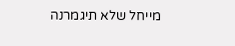מייחל שלא תיגמרנה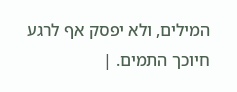המילים, ולא יפסק אף לרגע חיוכך התמים. |